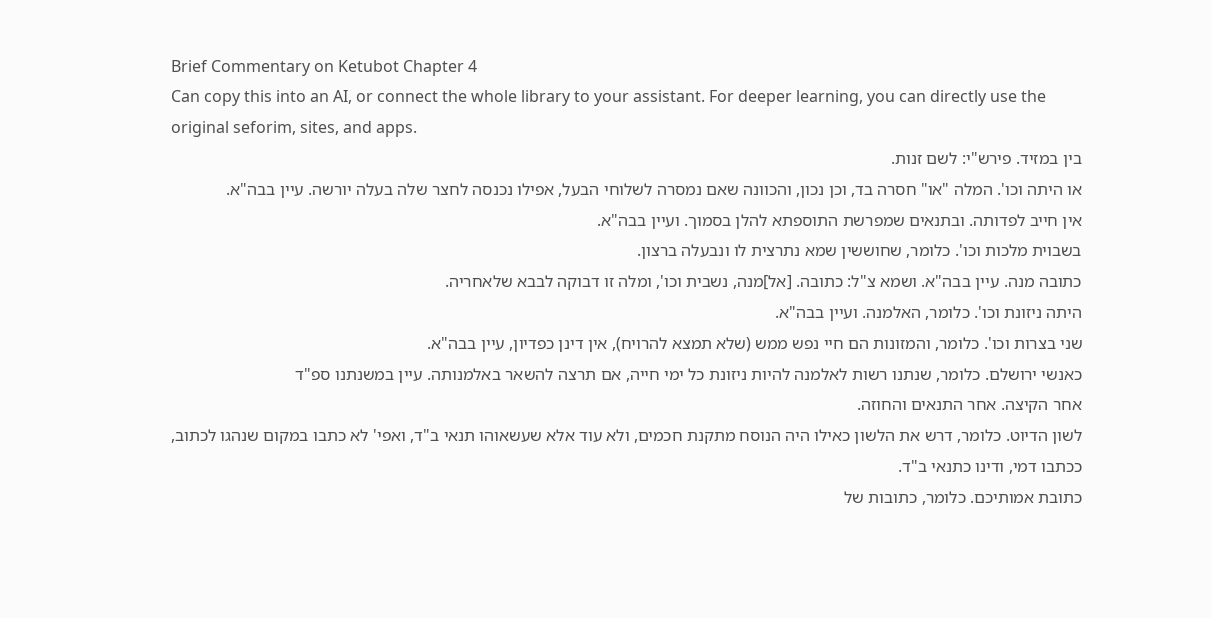Brief Commentary on Ketubot Chapter 4
Can copy this into an AI, or connect the whole library to your assistant. For deeper learning, you can directly use the original seforim, sites, and apps.
בין במזיד. פירש"י: לשם זנות.
או היתה וכו'. המלה "או" חסרה בד, וכן נכון, והכוונה שאם נמסרה לשלוחי הבעל, אפילו נכנסה לחצר שלה בעלה יורשה. עיין בבה"א.
אין חייב לפדותה. ובתנאים שמפרשת התוספתא להלן בסמוך. ועיין בבה"א.
בשבוית מלכות וכו'. כלומר, שחוששין שמא נתרצית לו ונבעלה ברצון.
כתובה מנה. עיין בבה"א. ושמא צ"ל: כתובה. [אל]מנה, נשבית וכו', ומלה זו דבוקה לבבא שלאחריה.
היתה ניזונת וכו'. כלומר, האלמנה. ועיין בבה"א.
שני בצרות וכו'. כלומר, והמזונות הם חיי נפש ממש (שלא תמצא להרויח), אין דינן כפדיון, עיין בבה"א.
כאנשי ירושלם. כלומר, שנתנו רשות לאלמנה להיות ניזונת כל ימי חייה, אם תרצה להשאר באלמנותה. עיין במשנתנו ספ"ד
אחר הקיצה. אחר התנאים והחוזה.
לשון הדיוט. כלומר, דרש את הלשון כאילו היה הנוסח מתקנת חכמים, ולא עוד אלא שעשאוהו תנאי ב"ד, ואפי' לא כתבו במקום שנהגו לכתוב, ככתבו דמי, ודינו כתנאי ב"ד.
כתובת אמותיכם. כלומר, כתובות של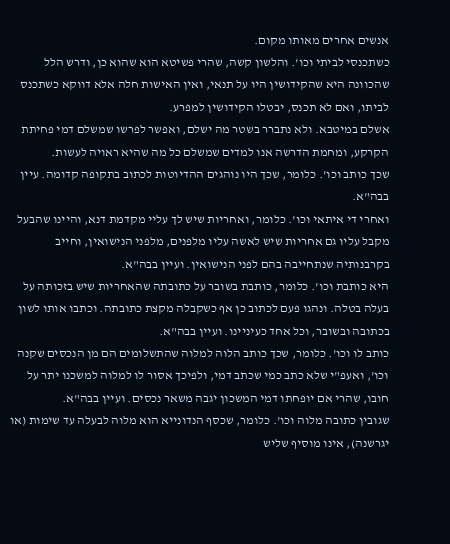אנשים אחרים מאותו מקום.
כשתכנסי לביתי וכו'. והלשון קשה, שהרי פשיטא הוא שהוא כן, ודרש הלל שהכוונה היא שהקידושין היו על תנאי, ואין האישות חלה אלא דווקא כשתכנס לביתו, ואם לא תכנס, יבטלו הקידושין למפרע.
אשלם במיטבא. ולא נתברר בשטר מה ישלם, ואפשר לפרשו שמשלם דמי פחיתת הקרקע, ומחמת הדרשה אנו למדים שמשלם כל מה שהיא ראויה לעשות.
שכך כותב וכו'. כלומר, שכך היו נוהגים ההדיוטות לכתוב בתקופה קדומה. עיין בבה"א.
ואחרי די איתאי וכו'. כלומר, ואחריות שיש לך עליי מקדמת דנא, והיינו שהבעל מקבל עליו גם אחריות שיש לאשה עליו מלפנים, מלפני הנישואין, וחייב בקרבנותיה שנתחייבה בהם לפני הנישואין. ועיין בבה"א.
היא כותבת וכו'. כלומר, כותבת בשובר על כתובתה שהאחריות שיש בזכותה על בעלה בטלה. ונהגו פעם לכתוב כן אף כשקבלה מקצת כתובתה. וכתבו אותו לשון בכתובה ובשובר, וכל אחד כעיניינו. ועיין בבה"א.
כותב לו וכו'. כלומר, שכך כותב הלוה למלוה שהתשלומים הם מן הנכסים שקנה וכו', ואעפ"י שלא כתב כמי שכתב דמי, ולפיכך אסור לו למלוה למשכנו יתר על חובו, שהרי אם יופחתו דמי המשכון יגבה משאר נכסים. ועיין בבה"א.
שגובין כתובה מלוה וכו'. כלומר, שכסף הנדונייא הוא מלוה לבעלה עד שימות (או יגרשנה), אינו מוסיף שליש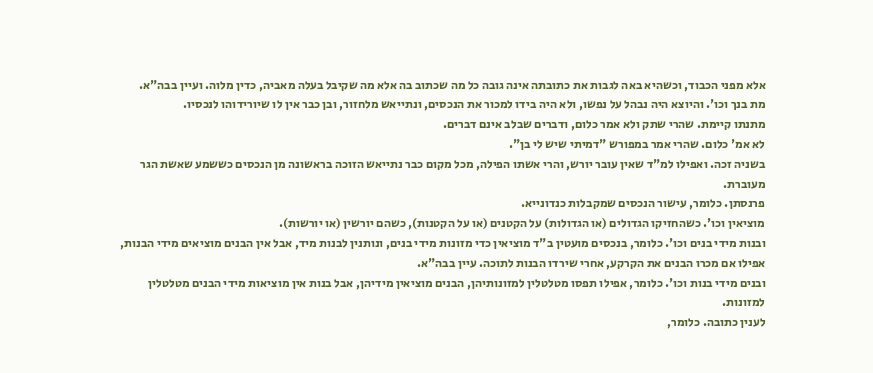אלא מפני הכבוד, וכשהיא באה לגבות את כתובתה אינה גובה כל מה שכתוב בה אלא מה שקיבל בעלה מאביה, כדין מלוה. ועיין בבה"א.
מת בנך וכו'. והיוצא היה נבהל על נפשו, ולא היה בידו למכור את הנכסים, ונתייאש מלחזור, ובן כבר אין לו שיורידוהו לנכסיו.
מתנתו קיימת. שהרי שתק ולא אמר כלום, ודברים שבלב אינם דברים.
לא אמ' כלום. שהרי אמר במפורש "דמיתי שיש לי בן".
בשניה זכה. ואפילו למ"ד שאין עובר יורש, והרי אשתו הפילה, מכל מקום כבר נתייאש הזוכה בראשונה מן הנכסים כששמע שאשת הגר מעוברת.
פרנסתן. כלומר, עישור הנכסים שמקבלות כנדונייא.
מוציאין וכו'. כשהחזיקו הגדולים (או הגדולות) על הקטנים (או על הקטנות), כשהם יורשין (או יורשות).
ובנות מידי בנים וכו'. כלומר, בנכסים מועטין ב"ד מוציאין כדי מזונות מידי בנים, ונותנין לבנות מיד, אבל אין הבנים מוציאים מידי הבנות, אפילו אם מכרו הבנים את הקרקע, אחרי שירדו הבנות לתוכה. עיין בבה"א.
ובנים מידי בנות וכו'. כלומר, אפילו תפסו מטלטלין למזונותיהן, הבנים מוציאין מידיהן, אבל בנות אין מוציאות מידי הבנים מטלטלין למזונות.
לענין כתובה. כלומר,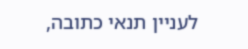לעניין תנאי כתובה,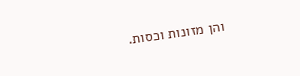והן מזונות וכסות.